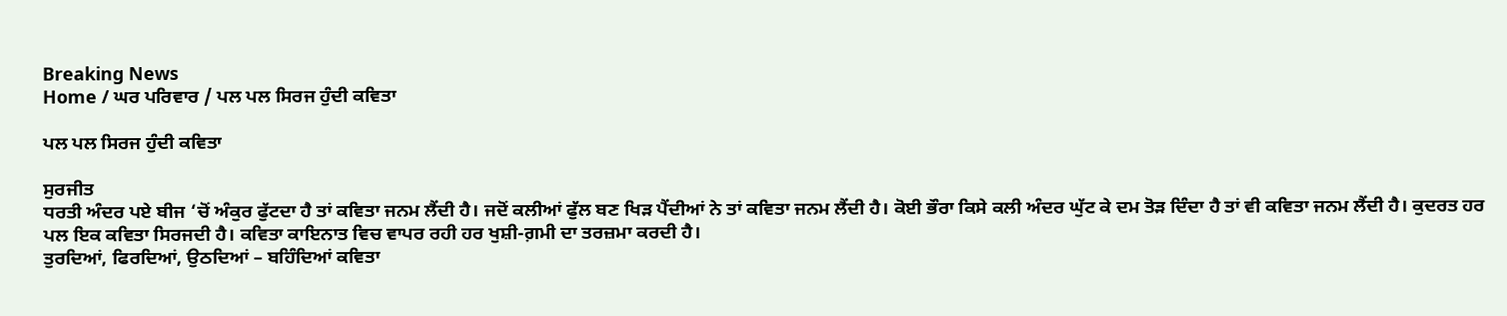Breaking News
Home / ਘਰ ਪਰਿਵਾਰ / ਪਲ ਪਲ ਸਿਰਜ ਹੁੰਦੀ ਕਵਿਤਾ

ਪਲ ਪਲ ਸਿਰਜ ਹੁੰਦੀ ਕਵਿਤਾ

ਸੁਰਜੀਤ
ਧਰਤੀ ਅੰਦਰ ਪਏ ਬੀਜ ‘ਚੋਂ ਅੰਕੁਰ ਫੁੱਟਦਾ ਹੈ ਤਾਂ ਕਵਿਤਾ ਜਨਮ ਲੈਂਦੀ ਹੈ। ਜਦੋਂ ਕਲੀਆਂ ਫੁੱਲ ਬਣ ਖਿੜ ਪੈਂਦੀਆਂ ਨੇ ਤਾਂ ਕਵਿਤਾ ਜਨਮ ਲੈਂਦੀ ਹੈ। ਕੋਈ ਭੌਰਾ ਕਿਸੇ ਕਲੀ ਅੰਦਰ ਘੁੱਟ ਕੇ ਦਮ ਤੋੜ ਦਿੰਦਾ ਹੈ ਤਾਂ ਵੀ ਕਵਿਤਾ ਜਨਮ ਲੈਂਦੀ ਹੈ। ਕੁਦਰਤ ਹਰ ਪਲ ਇਕ ਕਵਿਤਾ ਸਿਰਜਦੀ ਹੈ। ਕਵਿਤਾ ਕਾਇਨਾਤ ਵਿਚ ਵਾਪਰ ਰਹੀ ਹਰ ਖੁਸ਼ੀ-ਗ਼ਮੀ ਦਾ ਤਰਜ਼ਮਾ ਕਰਦੀ ਹੈ।
ਤੁਰਦਿਆਂ, ਫਿਰਦਿਆਂ, ਉਠਦਿਆਂ – ਬਹਿੰਦਿਆਂ ਕਵਿਤਾ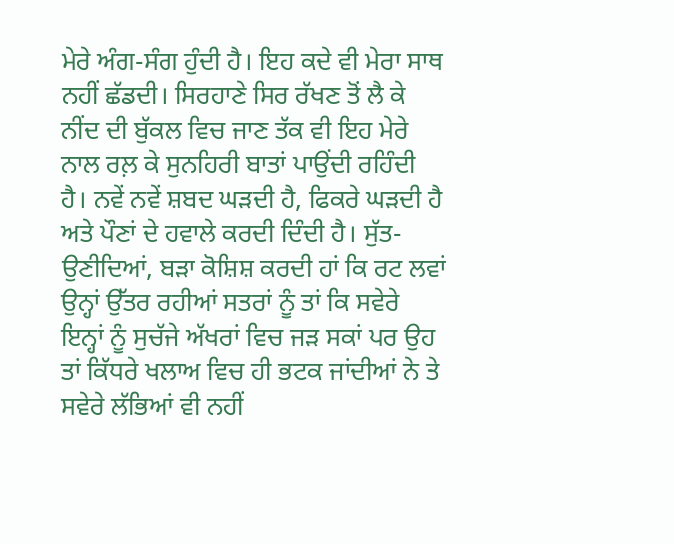ਮੇਰੇ ਅੰਗ-ਸੰਗ ਹੁੰਦੀ ਹੈ। ਇਹ ਕਦੇ ਵੀ ਮੇਰਾ ਸਾਥ ਨਹੀਂ ਛੱਡਦੀ। ਸਿਰਹਾਣੇ ਸਿਰ ਰੱਖਣ ਤੋਂ ਲੈ ਕੇ ਨੀਂਦ ਦੀ ਬੁੱਕਲ ਵਿਚ ਜਾਣ ਤੱਕ ਵੀ ਇਹ ਮੇਰੇ ਨਾਲ ਰਲ਼ ਕੇ ਸੁਨਹਿਰੀ ਬਾਤਾਂ ਪਾਉਂਦੀ ਰਹਿੰਦੀ ਹੈ। ਨਵੇਂ ਨਵੇਂ ਸ਼ਬਦ ਘੜਦੀ ਹੈ, ਫਿਕਰੇ ਘੜਦੀ ਹੈ ਅਤੇ ਪੌਣਾਂ ਦੇ ਹਵਾਲੇ ਕਰਦੀ ਦਿੰਦੀ ਹੈ। ਸੁੱਤ-ਉਣੀਦਿਆਂ, ਬੜਾ ਕੋਸ਼ਿਸ਼ ਕਰਦੀ ਹਾਂ ਕਿ ਰਟ ਲਵਾਂ ਉਨ੍ਹਾਂ ਉੱਤਰ ਰਹੀਆਂ ਸਤਰਾਂ ਨੂੰ ਤਾਂ ਕਿ ਸਵੇਰੇ ਇਨ੍ਹਾਂ ਨੂੰ ਸੁਚੱਜੇ ਅੱਖਰਾਂ ਵਿਚ ਜੜ ਸਕਾਂ ਪਰ ਉਹ ਤਾਂ ਕਿੱਧਰੇ ਖਲਾਅ ਵਿਚ ਹੀ ਭਟਕ ਜਾਂਦੀਆਂ ਨੇ ਤੇ ਸਵੇਰੇ ਲੱਭਿਆਂ ਵੀ ਨਹੀਂ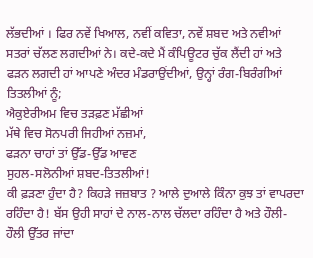ਲੱਭਦੀਆਂ । ਫਿਰ ਨਵੇਂ ਖਿਆਲ, ਨਵੀਂ ਕਵਿਤਾ, ਨਵੇਂ ਸ਼ਬਦ ਅਤੇ ਨਵੀਆਂ ਸਤਰਾਂ ਚੱਲਣ ਲਗਦੀਆਂ ਨੇ। ਕਦੇ-ਕਦੇ ਮੈਂ ਕੰਪਿਊਟਰ ਚੁੱਕ ਲੈਂਦੀ ਹਾਂ ਅਤੇ ਫੜਨ ਲਗਦੀ ਹਾਂ ਆਪਣੇ ਅੰਦਰ ਮੰਡਰਾਉਂਦੀਆਂ, ਉਨ੍ਹਾਂ ਰੰਗ-ਬਿਰੰਗੀਆਂ ਤਿਤਲੀਆਂ ਨੂੰ;
ਐਕੁਏਰੀਅਮ ਵਿਚ ਤੜਫ਼ਣ ਮੱਛੀਆਂ
ਮੱਥੇ ਵਿਚ ਸੋਨਪਰੀ ਜਿਹੀਆਂ ਨਜ਼ਮਾਂ,
ਫੜਨਾ ਚਾਹਾਂ ਤਾਂ ਉੱਡ-ਉੱਡ ਆਵਣ
ਸੁਹਲ-ਸਲੋਨੀਆਂ ਸ਼ਬਦ-ਤਿਤਲੀਆਂ!
ਕੀ ਫ਼ੜਣਾ ਹੁੰਦਾ ਹੈ? ਕਿਹੜੇ ਜਜ਼ਬਾਤ ? ਆਲੇ ਦੁਆਲੇ ਕਿੰਨਾ ਕੁਝ ਤਾਂ ਵਾਪਰਦਾ ਰਹਿੰਦਾ ਹੈ! ਬੱਸ ਉਹੀ ਸਾਹਾਂ ਦੇ ਨਾਲ-ਨਾਲ ਚੱਲਦਾ ਰਹਿੰਦਾ ਹੈ ਅਤੇ ਹੌਲੀ-ਹੌਲੀ ਉੱਤਰ ਜਾਂਦਾ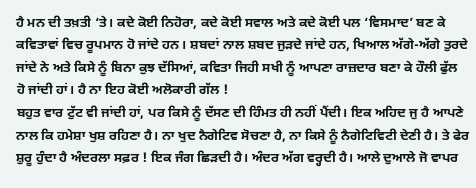ਹੈ ਮਨ ਦੀ ਤਖ਼ਤੀ ‘ਤੇ। ਕਦੇ ਕੋਈ ਨਿਹੋਰਾ, ਕਦੇ ਕੋਈ ਸਵਾਲ ਅਤੇ ਕਦੇ ਕੋਈ ਪਲ ‘ਵਿਸਮਾਦ’ ਬਣ ਕੇ ਕਵਿਤਾਵਾਂ ਵਿਚ ਰੂਪਮਾਨ ਹੋ ਜਾਂਦੇ ਹਨ। ਸ਼ਬਦਾਂ ਨਾਲ ਸ਼ਬਦ ਜੁੜਦੇ ਜਾਂਦੇ ਹਨ, ਖਿਆਲ ਅੱਗੇ-ਅੱਗੇ ਤੁਰਦੇ ਜਾਂਦੇ ਨੇ ਅਤੇ ਕਿਸੇ ਨੂੰ ਬਿਨਾ ਕੁਝ ਦੱਸਿਆਂ, ਕਵਿਤਾ ਜਿਹੀ ਸਖੀ ਨੂੰ ਆਪਣਾ ਰਾਜ਼ਦਾਰ ਬਣਾ ਕੇ ਹੌਲੀ ਫੁੱਲ ਹੋ ਜਾਂਦੀ ਹਾਂ। ਹੈ ਨਾ ਇਹ ਕੋਈ ਅਲੋਕਾਰੀ ਗੱਲ !
ਬਹੁਤ ਵਾਰ ਟੁੱਟ ਵੀ ਜਾਂਦੀ ਹਾਂ, ਪਰ ਕਿਸੇ ਨੂੰ ਦੱਸਣ ਦੀ ਹਿੰਮਤ ਹੀ ਨਹੀਂ ਪੈਂਦੀ। ਇਕ ਅਹਿਦ ਜੁ ਹੈ ਆਪਣੇ ਨਾਲ ਕਿ ਹਮੇਸ਼ਾ ਖੁਸ਼ ਰਹਿਣਾ ਹੈ। ਨਾ ਖੁਦ ਨੈਗੇਟਿਵ ਸੋਚਣਾ ਹੈ, ਨਾ ਕਿਸੇ ਨੂੰ ਨੈਗੇਟਿਵਿਟੀ ਦੇਣੀ ਹੈ। ਤੇ ਫੇਰ ਸ਼ੁਰੂ ਹੁੰਦਾ ਹੈ ਅੰਦਰਲਾ ਸਫ਼ਰ ! ਇਕ ਜੰਗ ਛਿੜਦੀ ਹੈ। ਅੰਦਰ ਅੱਗ ਵਰ੍ਹਦੀ ਹੈ। ਆਲੇ ਦੁਆਲੇ ਜੋ ਵਾਪਰ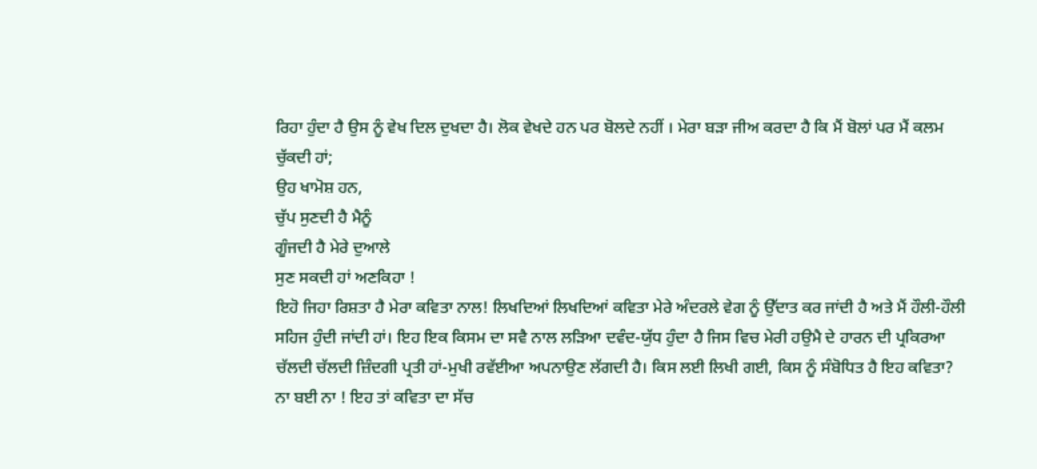ਰਿਹਾ ਹੁੰਦਾ ਹੈ ਉਸ ਨੂੰ ਵੇਖ ਦਿਲ ਦੁਖਦਾ ਹੈ। ਲੋਕ ਵੇਖਦੇ ਹਨ ਪਰ ਬੋਲਦੇ ਨਹੀਂ । ਮੇਰਾ ਬੜਾ ਜੀਅ ਕਰਦਾ ਹੈ ਕਿ ਮੈਂ ਬੋਲਾਂ ਪਰ ਮੈਂ ਕਲਮ ਚੁੱਕਦੀ ਹਾਂ;
ਉਹ ਖਾਮੋਸ਼ ਹਨ,
ਚੁੱਪ ਸੁਣਦੀ ਹੈ ਮੈਨੂੰ
ਗੂੰਜਦੀ ਹੈ ਮੇਰੇ ਦੁਆਲੇ
ਸੁਣ ਸਕਦੀ ਹਾਂ ਅਣਕਿਹਾ !
ਇਹੋ ਜਿਹਾ ਰਿਸ਼ਤਾ ਹੈ ਮੇਰਾ ਕਵਿਤਾ ਨਾਲ! ਲਿਖਦਿਆਂ ਲਿਖਦਿਆਂ ਕਵਿਤਾ ਮੇਰੇ ਅੰਦਰਲੇ ਵੇਗ ਨੂੰ ਉੱਦਾਤ ਕਰ ਜਾਂਦੀ ਹੈ ਅਤੇ ਮੈਂ ਹੌਲੀ-ਹੌਲੀ ਸਹਿਜ ਹੁੰਦੀ ਜਾਂਦੀ ਹਾਂ। ਇਹ ਇਕ ਕਿਸਮ ਦਾ ਸਵੈ ਨਾਲ ਲੜਿਆ ਦਵੰਦ-ਯੁੱਧ ਹੁੰਦਾ ਹੈ ਜਿਸ ਵਿਚ ਮੇਰੀ ਹਉਮੈ ਦੇ ਹਾਰਨ ਦੀ ਪ੍ਰਕਿਰਆ ਚੱਲਦੀ ਚੱਲਦੀ ਜ਼ਿੰਦਗੀ ਪ੍ਰਤੀ ਹਾਂ-ਮੁਖੀ ਰਵੱਈਆ ਅਪਨਾਉਣ ਲੱਗਦੀ ਹੈ। ਕਿਸ ਲਈ ਲਿਖੀ ਗਈ, ਕਿਸ ਨੂੰ ਸੰਬੋਧਿਤ ਹੈ ਇਹ ਕਵਿਤਾ? ਨਾ ਬਈ ਨਾ ! ਇਹ ਤਾਂ ਕਵਿਤਾ ਦਾ ਸੱਚ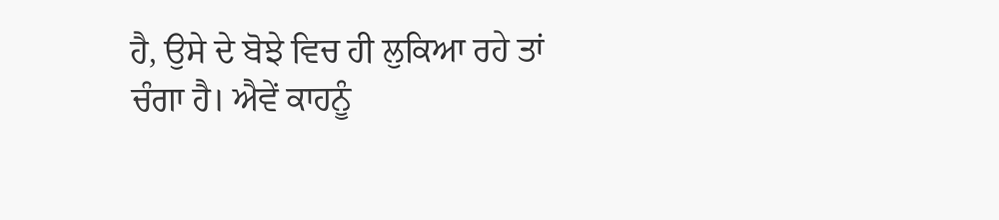ਹੈ, ਉਸੇ ਦੇ ਬੋਝੇ ਵਿਚ ਹੀ ਲੁਕਿਆ ਰਹੇ ਤਾਂ ਚੰਗਾ ਹੈ। ਐਵੇਂ ਕਾਹਨੂੰ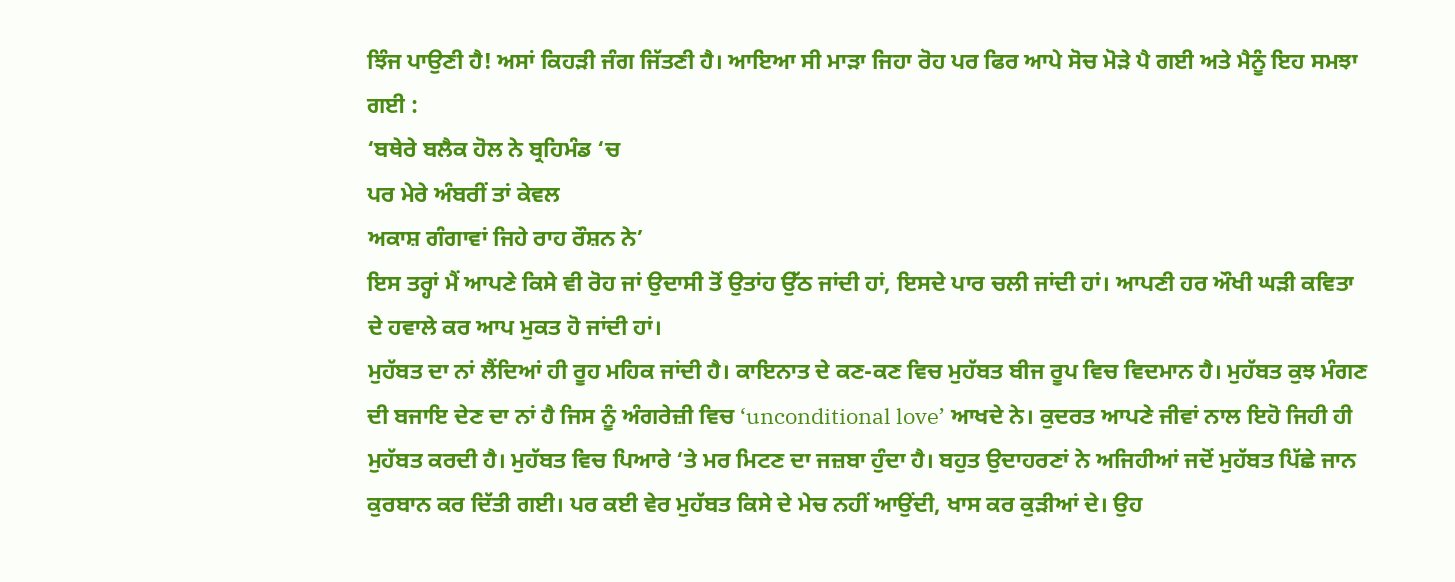ਝਿੰਜ ਪਾਉਣੀ ਹੈ! ਅਸਾਂ ਕਿਹੜੀ ਜੰਗ ਜਿੱਤਣੀ ਹੈ। ਆਇਆ ਸੀ ਮਾੜਾ ਜਿਹਾ ਰੋਹ ਪਰ ਫਿਰ ਆਪੇ ਸੋਚ ਮੋੜੇ ਪੈ ਗਈ ਅਤੇ ਮੈਨੂੰ ਇਹ ਸਮਝਾ ਗਈ :
‘ਬਥੇਰੇ ਬਲੈਕ ਹੋਲ ਨੇ ਬ੍ਰਹਿਮੰਡ ‘ਚ
ਪਰ ਮੇਰੇ ਅੰਬਰੀਂ ਤਾਂ ਕੇਵਲ
ਅਕਾਸ਼ ਗੰਗਾਵਾਂ ਜਿਹੇ ਰਾਹ ਰੌਸ਼ਨ ਨੇ’
ਇਸ ਤਰ੍ਹਾਂ ਮੈਂ ਆਪਣੇ ਕਿਸੇ ਵੀ ਰੋਹ ਜਾਂ ਉਦਾਸੀ ਤੋਂ ਉਤਾਂਹ ਉੱਠ ਜਾਂਦੀ ਹਾਂ, ਇਸਦੇ ਪਾਰ ਚਲੀ ਜਾਂਦੀ ਹਾਂ। ਆਪਣੀ ਹਰ ਔਖੀ ਘੜੀ ਕਵਿਤਾ ਦੇ ਹਵਾਲੇ ਕਰ ਆਪ ਮੁਕਤ ਹੋ ਜਾਂਦੀ ਹਾਂ।
ਮੁਹੱਬਤ ਦਾ ਨਾਂ ਲੈਂਦਿਆਂ ਹੀ ਰੂਹ ਮਹਿਕ ਜਾਂਦੀ ਹੈ। ਕਾਇਨਾਤ ਦੇ ਕਣ-ਕਣ ਵਿਚ ਮੁਹੱਬਤ ਬੀਜ ਰੂਪ ਵਿਚ ਵਿਦਮਾਨ ਹੈ। ਮੁਹੱਬਤ ਕੁਝ ਮੰਗਣ ਦੀ ਬਜਾਇ ਦੇਣ ਦਾ ਨਾਂ ਹੈ ਜਿਸ ਨੂੰ ਅੰਗਰੇਜ਼ੀ ਵਿਚ ‘unconditional love’ ਆਖਦੇ ਨੇ। ਕੁਦਰਤ ਆਪਣੇ ਜੀਵਾਂ ਨਾਲ ਇਹੋ ਜਿਹੀ ਹੀ ਮੁਹੱਬਤ ਕਰਦੀ ਹੈ। ਮੁਹੱਬਤ ਵਿਚ ਪਿਆਰੇ ‘ਤੇ ਮਰ ਮਿਟਣ ਦਾ ਜਜ਼ਬਾ ਹੁੰਦਾ ਹੈ। ਬਹੁਤ ਉਦਾਹਰਣਾਂ ਨੇ ਅਜਿਹੀਆਂ ਜਦੋਂ ਮੁਹੱਬਤ ਪਿੱਛੇ ਜਾਨ ਕੁਰਬਾਨ ਕਰ ਦਿੱਤੀ ਗਈ। ਪਰ ਕਈ ਵੇਰ ਮੁਹੱਬਤ ਕਿਸੇ ਦੇ ਮੇਚ ਨਹੀਂ ਆਉਂਦੀ, ਖਾਸ ਕਰ ਕੁੜੀਆਂ ਦੇ। ਉਹ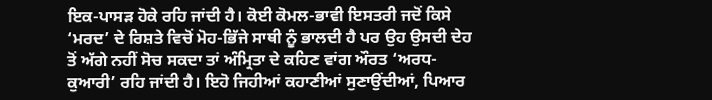ਇਕ-ਪਾਸੜ ਹੋਕੇ ਰਹਿ ਜਾਂਦੀ ਹੈ। ਕੋਈ ਕੋਮਲ-ਭਾਵੀ ਇਸਤਰੀ ਜਦੋਂ ਕਿਸੇ ‘ਮਰਦ’ ਦੇ ਰਿਸ਼ਤੇ ਵਿਚੋਂ ਮੋਹ-ਭਿੱਜੇ ਸਾਥੀ ਨੂੰ ਭਾਲਦੀ ਹੈ ਪਰ ਉਹ ਉਸਦੀ ਦੇਹ ਤੋਂ ਅੱਗੇ ਨਹੀਂ ਸੋਚ ਸਕਦਾ ਤਾਂ ਅੰਮ੍ਰਿਤਾ ਦੇ ਕਹਿਣ ਵਾਂਗ ਔਰਤ ‘ਅਰਧ-ਕੁਆਰੀ’ ਰਹਿ ਜਾਂਦੀ ਹੈ। ਇਹੋ ਜਿਹੀਆਂ ਕਹਾਣੀਆਂ ਸੁਣਾਉਂਦੀਆਂ, ਪਿਆਰ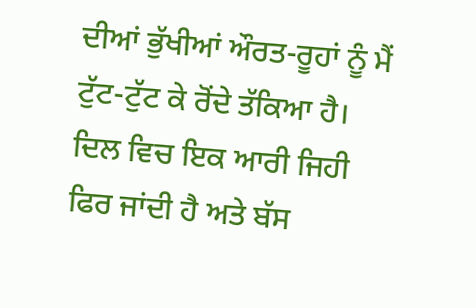ਦੀਆਂ ਭੁੱਖੀਆਂ ਔਰਤ-ਰੂਹਾਂ ਨੂੰ ਮੈਂ ਟੁੱਟ-ਟੁੱਟ ਕੇ ਰੋਂਦੇ ਤੱਕਿਆ ਹੈ। ਦਿਲ ਵਿਚ ਇਕ ਆਰੀ ਜਿਹੀ ਫਿਰ ਜਾਂਦੀ ਹੈ ਅਤੇ ਬੱਸ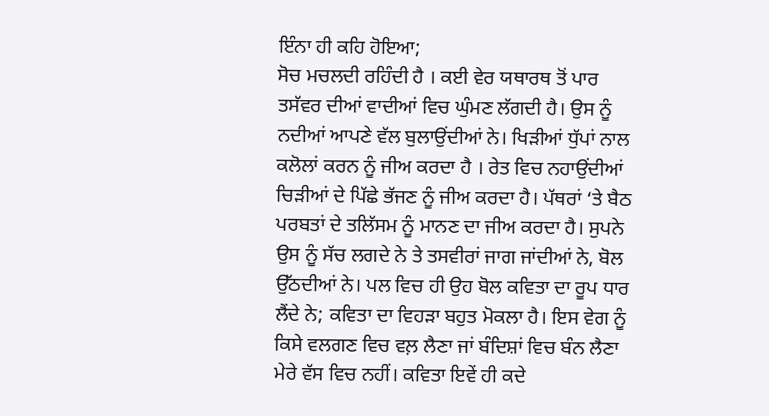ਇੰਨਾ ਹੀ ਕਹਿ ਹੋਇਆ;
ਸੋਚ ਮਚਲਦੀ ਰਹਿੰਦੀ ਹੈ । ਕਈ ਵੇਰ ਯਥਾਰਥ ਤੋਂ ਪਾਰ ਤਸੱਵਰ ਦੀਆਂ ਵਾਦੀਆਂ ਵਿਚ ਘੁੰਮਣ ਲੱਗਦੀ ਹੈ। ਉਸ ਨੂੰ ਨਦੀਆਂ ਆਪਣੇ ਵੱਲ ਬੁਲਾਉਂਦੀਆਂ ਨੇ। ਖਿੜੀਆਂ ਧੁੱਪਾਂ ਨਾਲ ਕਲੋਲਾਂ ਕਰਨ ਨੂੰ ਜੀਅ ਕਰਦਾ ਹੈ । ਰੇਤ ਵਿਚ ਨਹਾਉਂਦੀਆਂ ਚਿੜੀਆਂ ਦੇ ਪਿੱਛੇ ਭੱਜਣ ਨੂੰ ਜੀਅ ਕਰਦਾ ਹੈ। ਪੱਥਰਾਂ ‘ਤੇ ਬੈਠ ਪਰਬਤਾਂ ਦੇ ਤਲਿੱਸਮ ਨੂੰ ਮਾਨਣ ਦਾ ਜੀਅ ਕਰਦਾ ਹੈ। ਸੁਪਨੇ ਉਸ ਨੂੰ ਸੱਚ ਲਗਦੇ ਨੇ ਤੇ ਤਸਵੀਰਾਂ ਜਾਗ ਜਾਂਦੀਆਂ ਨੇ, ਬੋਲ ਉੱਠਦੀਆਂ ਨੇ। ਪਲ ਵਿਚ ਹੀ ਉਹ ਬੋਲ ਕਵਿਤਾ ਦਾ ਰੂਪ ਧਾਰ ਲੈਂਦੇ ਨੇ; ਕਵਿਤਾ ਦਾ ਵਿਹੜਾ ਬਹੁਤ ਮੋਕਲਾ ਹੈ। ਇਸ ਵੇਗ ਨੂੰ ਕਿਸੇ ਵਲਗਣ ਵਿਚ ਵਲ਼ ਲੈਣਾ ਜਾਂ ਬੰਦਿਸ਼ਾਂ ਵਿਚ ਬੰਨ ਲੈਣਾ ਮੇਰੇ ਵੱਸ ਵਿਚ ਨਹੀਂ। ਕਵਿਤਾ ਇਵੇਂ ਹੀ ਕਦੇ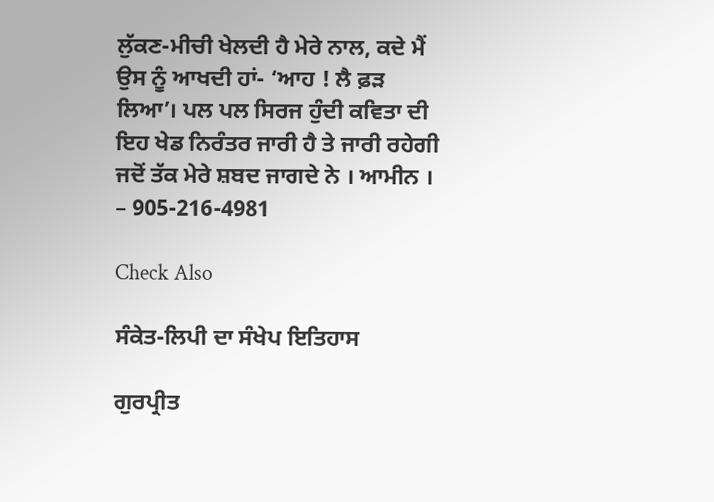ਲੁੱਕਣ-ਮੀਚੀ ਖੇਲਦੀ ਹੈ ਮੇਰੇ ਨਾਲ, ਕਦੇ ਮੈਂ ਉਸ ਨੂੰ ਆਖਦੀ ਹਾਂ- ‘ਆਹ ! ਲੈ ਫ਼ੜ ਲਿਆ’। ਪਲ ਪਲ ਸਿਰਜ ਹੁੰਦੀ ਕਵਿਤਾ ਦੀ ਇਹ ਖੇਡ ਨਿਰੰਤਰ ਜਾਰੀ ਹੈ ਤੇ ਜਾਰੀ ਰਹੇਗੀ ਜਦੋਂ ਤੱਕ ਮੇਰੇ ਸ਼ਬਦ ਜਾਗਦੇ ਨੇ । ਆਮੀਨ ।
– 905-216-4981

Check Also

ਸੰਕੇਤ-ਲਿਪੀ ਦਾ ਸੰਖੇਪ ਇਤਿਹਾਸ

ਗੁਰਪ੍ਰੀਤ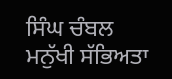ਸਿੰਘ ਚੰਬਲ ਮਨੁੱਖੀ ਸੱਭਿਅਤਾ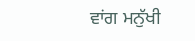ਵਾਂਗ ਮਨੁੱਖੀ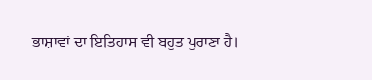ਭਾਸ਼ਾਵਾਂ ਦਾ ਇਤਿਹਾਸ ਵੀ ਬਹੁਤ ਪੁਰਾਣਾ ਹੈ।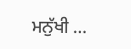ਮਨੁੱਖੀ …